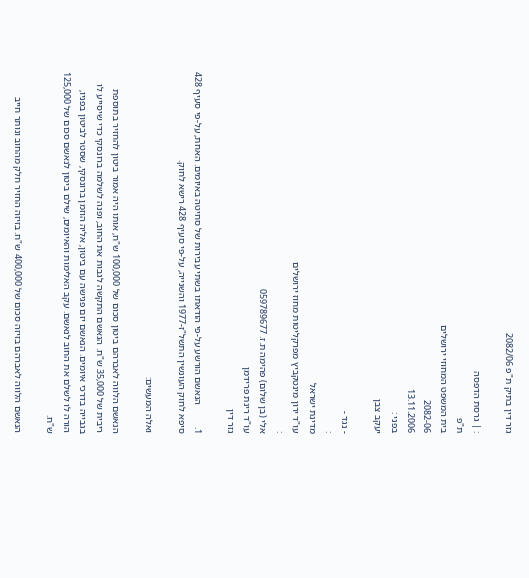גזר דין בתיק ת"פ 2082/06

: | גרסת הדפסה
ת"פ
בית המשפט המחוזי ירושלים
2082-06
13.11.2006
בפני :
יעקב צבן

- נגד -
:
מדינת ישראל
עו"ד ירון מינטקביץ מפרקליטות מחוז ירושלים
:
אלי (בן שלום) פהימה ת.ז. 059789677
עו"ד רינת פרידמן
גזר דין

1.         הנאשם הורשע על-פי הודאתו בשתי עבירות של סחיטה באיומים. האחת, על-פי סעיף 428 סיפא לחוק העונשין התשל"ז-1977 והשנייה, על-פי סעיף 428 רישא לחוק.

ואלה המעשים:

הנאשם הלווה לאברהם ביטון סכום של 100,000 ש"ח, אותו היה אמור ביטון להחזיר בתוספת ריבית של 35,000 ש"ח. הנאשם התקשה לגבות את החוב, ופנה לשלמה ברונסקי כדי שיסייע לו בגבייה בדרכי איומים. הנאשם יזם פגישה עם ביטון, אליה הוזמן ברונסקי, שסטר לביטון בפניו, הורה לו לשלם את החוב לנאשם. עקב האלימות והאיומים, שילם ביטון לנאשם סכום של 125,000 ש"ח.

הנאשם הלווה לאברהם בזיזה סכום של 400,000 ש"ח. בזיזה החזיר חלק מהחוב ונותר חייב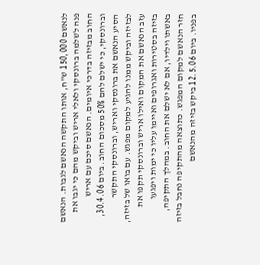לנאשם 150,000 ש"ח, אותו התקשה הנאשם לגבות. הנאשם פנה לשלמה ברונסקי ולאלי אריש וביקש מהם כי יגבו את החוב מבזיזה בדרכי איומים. הנאשם סיכם עם אריש וברונסקי, כי ישלם להם 50% מסכום החוב. ביום 30.4.06, הסיע הנאשם את ברונסקי ואריש, וברונסקי התקשר לבזיזה וביקש ממנו להגיע למקום מפגש. עם בואו של בזיזה, עזב הנאשם את המקום ואילו אריש וברונסקי תקפו את בזיזה בסטירות ואגרופים ואיימו עליו כי ימות ויפגעו באשתו וילדיו, אם לא ישלם את החוב. במהלך התקיפה, חזר הנאשם למקום המפגש. כתוצאה מהתקיפה נחבל בזיזה בפניו. ביום 12.5.06 ביקש בזיזה מהנאשם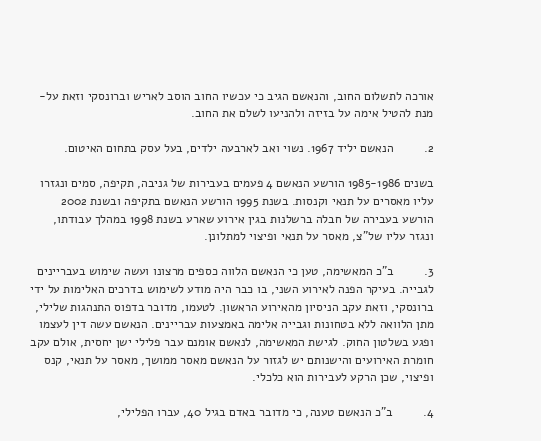אורכה לתשלום החוב, והנאשם הגיב כי עכשיו החוב הוסב לאריש וברונסקי וזאת על-מנת להטיל אימה על בזיזה ולהניעו לשלם את החוב.

2.         הנאשם יליד 1967. נשוי ואב לארבעה ילדים, בעל עסק בתחום האיטום.

בשנים 1985-1986 הורשע הנאשם 4 פעמים בעבירות של גניבה, תקיפה, סמים ונגזרו עליו מאסרים על תנאי וקנסות. בשנת 1995 הורשע הנאשם בתקיפה ובשנת 2002 הורשע בעבירה של חבלה ברשלנות בגין אירוע שארע בשנת 1998 במהלך עבודתו, ונגזר עליו של"צ, מאסר על תנאי ופיצוי למתלונן.

3.         ב"כ המאשימה, טען כי הנאשם הלווה כספים מרצונו ועשה שימוש בעבריינים לגבייה. בעיקר הפנה לאירוע השני, בו כבר היה מודע לשימוש בדרכים האלימות על ידי ברונסקי, וזאת עקב הניסיון מהאירוע הראשון. לטעמו, מדובר בדפוס התנהגות שלילי, מתן הלוואה ללא בטחונות וגבייה אלימה באמצעות עבריינים. הנאשם עשה דין לעצמו ופגע בשלטון החוק. לגישת המאשימה, לנאשם אומנם עבר פלילי ישן יחסית, אולם עקב חומרת האירועים והישנותם יש לגזור על הנאשם מאסר ממושך, מאסר על תנאי, קנס ופיצוי, שכן הרקע לעבירות הוא כלכלי.

4.         ב"כ הנאשם טענה, כי מדובר באדם בגיל 40, עברו הפלילי,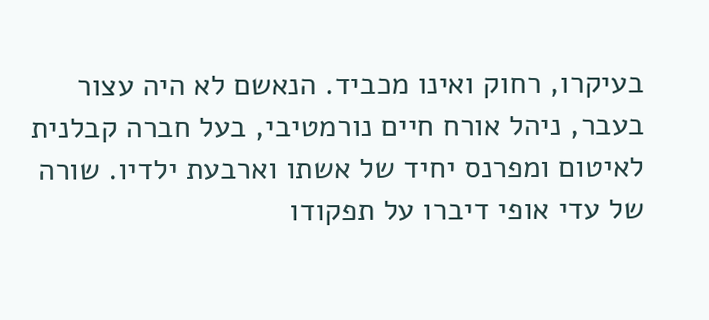בעיקרו, רחוק ואינו מכביד. הנאשם לא היה עצור בעבר, ניהל אורח חיים נורמטיבי, בעל חברה קבלנית לאיטום ומפרנס יחיד של אשתו וארבעת ילדיו. שורה של עדי אופי דיברו על תפקודו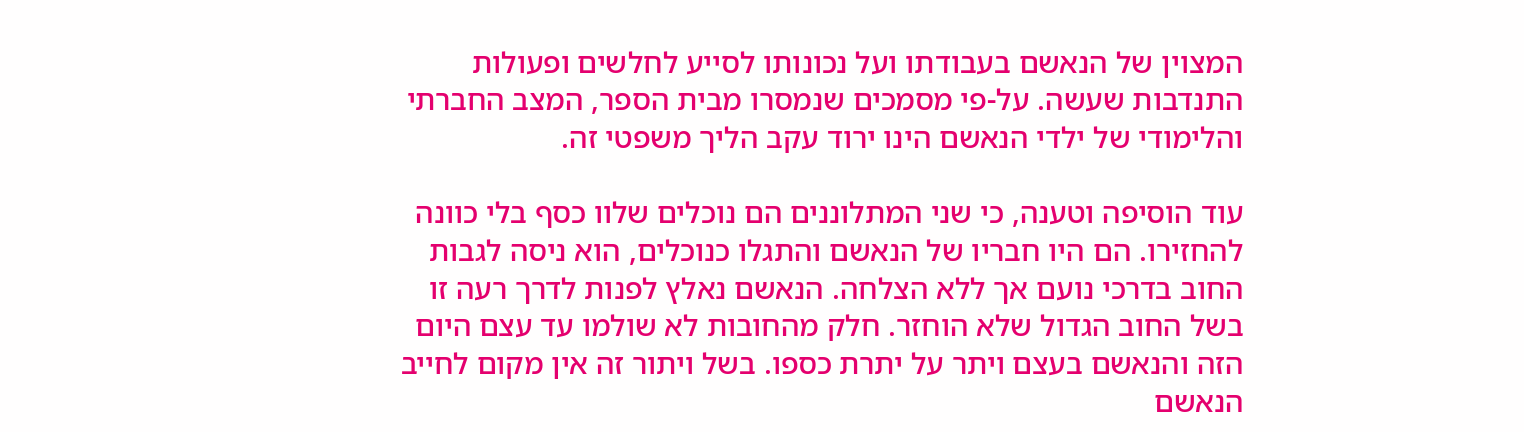המצוין של הנאשם בעבודתו ועל נכונותו לסייע לחלשים ופעולות התנדבות שעשה. על-פי מסמכים שנמסרו מבית הספר, המצב החברתי והלימודי של ילדי הנאשם הינו ירוד עקב הליך משפטי זה.

עוד הוסיפה וטענה, כי שני המתלוננים הם נוכלים שלוו כסף בלי כוונה להחזירו. הם היו חבריו של הנאשם והתגלו כנוכלים, הוא ניסה לגבות החוב בדרכי נועם אך ללא הצלחה. הנאשם נאלץ לפנות לדרך רעה זו בשל החוב הגדול שלא הוחזר. חלק מהחובות לא שולמו עד עצם היום הזה והנאשם בעצם ויתר על יתרת כספו. בשל ויתור זה אין מקום לחייב הנאשם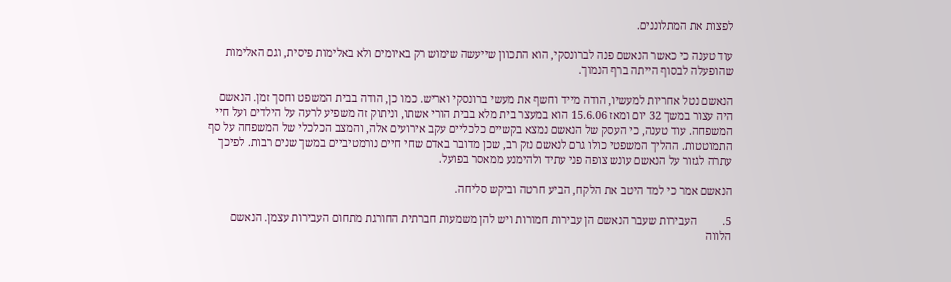לפצות את המתלוננים.

עוד טענה כי כאשר הנאשם פנה לברונסקי, הוא התכוון שייעשה שימוש רק באיומים ולא באלימות פיסית, וגם האלימות שהופעלה לבסוף הייתה ברף הנמוך.

הנאשם נטל אחריות למעשיו, הודה מייד וחשף את מעשי ברונסקי ואריש. כמו כן, הודה בבית המשפט וחסך זמן. הנאשם היה עצור במשך 32 יום ומאז 15.6.06 הוא במעצר בית מלא בבית הורי אשתו, וניתוק זה משפיע לרעה על הילדים ועל חיי המשפחה. עוד טענה, כי העסק של הנאשם נמצא בקשיים כלכליים עקב אירועים אלה, והמצב הכלכלי של המשפחה על סף התמוטטות. ההליך המשפטי כולו גרם לנאשם נזק רב, שכן מדובר באדם שחי חיים נורמטיביים במשך שנים רבות. לפיכך עתרה לגזור על הנאשם עונש צופה פני עתיד ולהימנע ממאסר בפועל.

הנאשם אמר כי למד היטב את הלקח, הביע חרטה וביקש סליחה.

5.         העבירות שעבר הנאשם הן עבירות חמורות ויש להן משמעות חברתית החורגת מתחום העבירות עצמן. הנאשם הלווה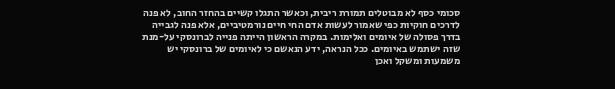סכומי כסף לא מבוטלים תמורת ריבית, וכאשר התגלו קשיים בהחזר החוב, לא פנה לדרכים חוקיות כפי שאמור לעשות אדם החי חיים נורמטיביים, אלא פנה לגבייה בדרך פסולה של איומים ואלימות. במקרה הראשון הייתה פנייה לברונסקי על-מנת שזה ישתמש באיומים. ככל הנראה, ידע הנאשם כי לאיומים של ברונסקי יש משמעות ומשקל ואכן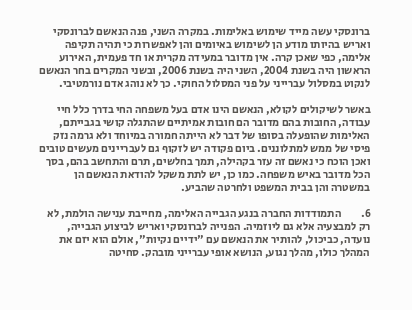ברונסקי עשה מייד שימוש באלימות. במקרה השני, פנה הנאשם לברונסקי ואריש בהיותו מודע הן לשימוש באיומים והן לאפשרות כי תהיה תקיפה אלימה, כפי שאכן קרה. אין מדובר במעידה מקרית או חד פעמית, האירוע הראשון היה בשנת 2004, השני היה בשנת 2006, ובשני המקרים בחר הנאשם לנקוט במסלול עברייני על פני המסלול החוקי. כך לא נוהג אדם נורמטיבי.

באשר לשיקולים לקולא, הנאשם הינו אדם בעל משפחה החי בדרך כלל חיי עבודה, החובות בהם מדובר הם חובות אמיתיים שהתגלה קושי בגבייתם, האלימות שהופעלה בסופו של דבר לא הייתה חמורה במיוחד ולא גרמה נזק פיסי של ממש למתלוננים. ביום פקודה יש לזקוף גם לעבריינים מעשים טובים ואכן הוכח כי נאשם זה עזר בקהילה, תמך בחלשים, תרם והתחשב בהם, בסך הכל מדובר באיש משפחה. כמו כן, יש לתת משקל להודאת הנאשם הן במשטרה והן בבית המשפט ולחרטה שהביע.

6.         התמודדות החברה בנגע הגבייה האלימה, מחייבת ענישה הולמת, לא רק למבצעיה אלא גם ליוזמיה. הפנייה לברונסקי ואריש לביצוע הגבייה, נועדה, כביכול, להותיר את הנאשם עם "ידיים נקיות", אולם הוא יזם את המהלך כולו, מהלך נגוע, הנושא אופי עברייני מובהק. סחיטה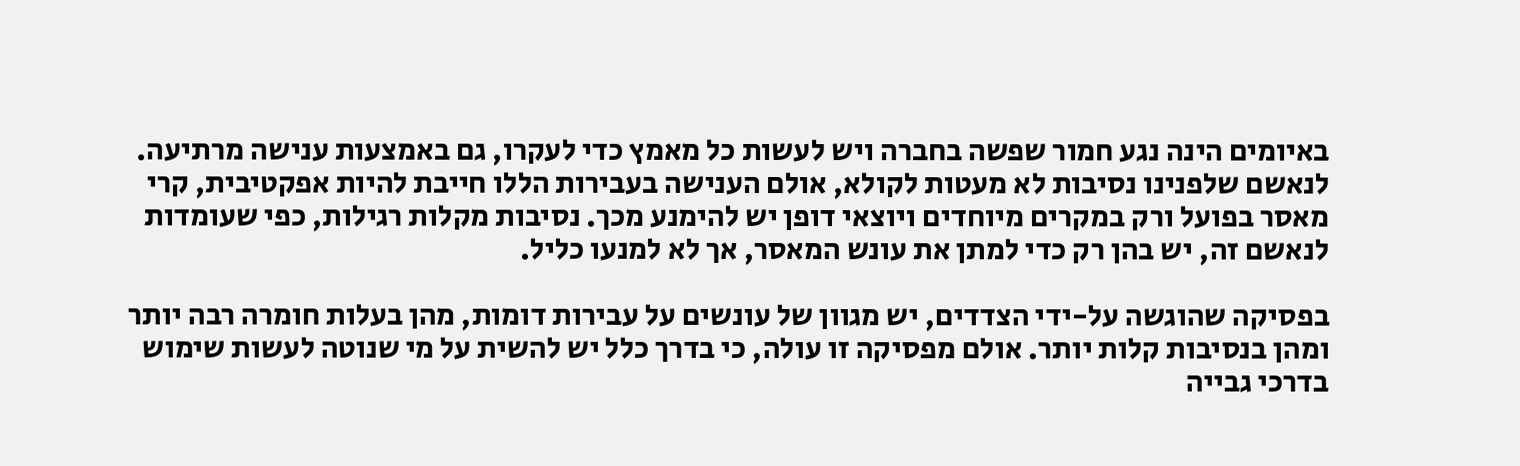באיומים הינה נגע חמור שפשה בחברה ויש לעשות כל מאמץ כדי לעקרו, גם באמצעות ענישה מרתיעה. לנאשם שלפנינו נסיבות לא מעטות לקולא, אולם הענישה בעבירות הללו חייבת להיות אפקטיבית, קרי מאסר בפועל ורק במקרים מיוחדים ויוצאי דופן יש להימנע מכך. נסיבות מקלות רגילות, כפי שעומדות לנאשם זה, יש בהן רק כדי למתן את עונש המאסר, אך לא למנעו כליל.

בפסיקה שהוגשה על-ידי הצדדים, יש מגוון של עונשים על עבירות דומות, מהן בעלות חומרה רבה יותר ומהן בנסיבות קלות יותר. אולם מפסיקה זו עולה, כי בדרך כלל יש להשית על מי שנוטה לעשות שימוש בדרכי גבייה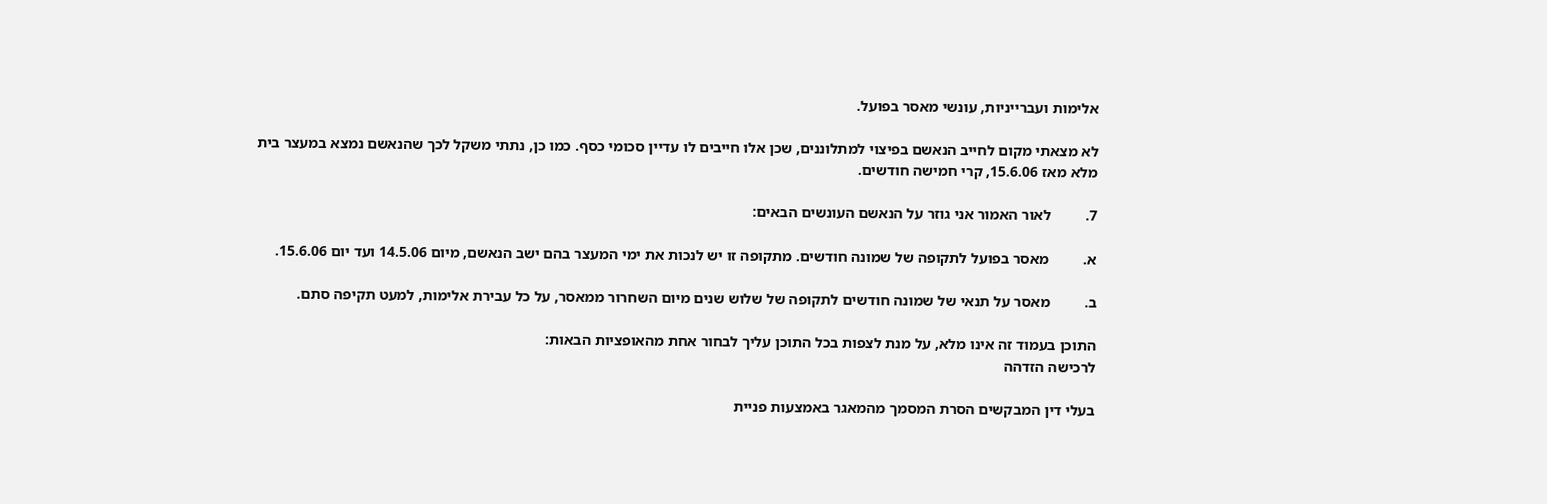אלימות ועברייניות, עונשי מאסר בפועל.

לא מצאתי מקום לחייב הנאשם בפיצוי למתלוננים, שכן אלו חייבים לו עדיין סכומי כסף. כמו כן, נתתי משקל לכך שהנאשם נמצא במעצר בית מלא מאז 15.6.06, קרי חמישה חודשים.

7.         לאור האמור אני גוזר על הנאשם העונשים הבאים:

א.         מאסר בפועל לתקופה של שמונה חודשים. מתקופה זו יש לנכות את ימי המעצר בהם ישב הנאשם, מיום 14.5.06 ועד יום 15.6.06.

ב.         מאסר על תנאי של שמונה חודשים לתקופה של שלוש שנים מיום השחרור ממאסר, על כל עבירת אלימות, למעט תקיפה סתם.

התוכן בעמוד זה אינו מלא, על מנת לצפות בכל התוכן עליך לבחור אחת מהאופציות הבאות:
לרכישה הזדהה

בעלי דין המבקשים הסרת המסמך מהמאגר באמצעות פניית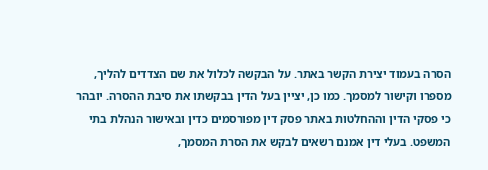הסרה בעמוד יצירת הקשר באתר. על הבקשה לכלול את שם הצדדים להליך, מספרו וקישור למסמך. כמו כן, יציין בעל הדין בבקשתו את סיבת ההסרה. יובהר כי פסקי הדין וההחלטות באתר פסק דין מפורסמים כדין ובאישור הנהלת בתי המשפט. בעלי דין אמנם רשאים לבקש את הסרת המסמך,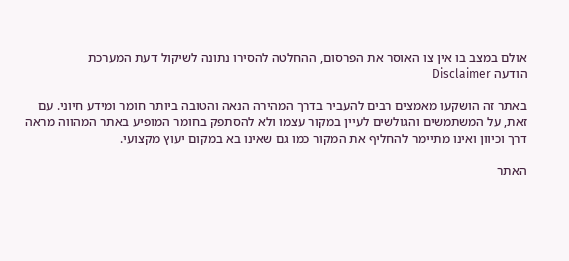אולם במצב בו אין צו האוסר את הפרסום, ההחלטה להסירו נתונה לשיקול דעת המערכת
הודעה Disclaimer

באתר זה הושקעו מאמצים רבים להעביר בדרך המהירה הנאה והטובה ביותר חומר ומידע חיוני. עם זאת, על המשתמשים והגולשים לעיין במקור עצמו ולא להסתפק בחומר המופיע באתר המהווה מראה דרך וכיוון ואינו מתיימר להחליף את המקור כמו גם שאינו בא במקום יעוץ מקצועי.

האתר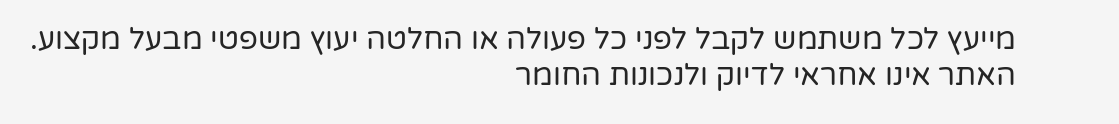מייעץ לכל משתמש לקבל לפני כל פעולה או החלטה יעוץ משפטי מבעל מקצוע. האתר אינו אחראי לדיוק ולנכונות החומר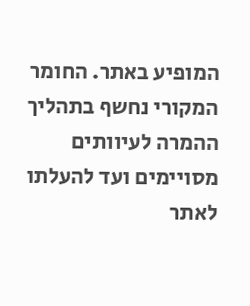המופיע באתר. החומר המקורי נחשף בתהליך ההמרה לעיוותים מסויימים ועד להעלתו לאתר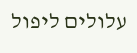עלולים ליפול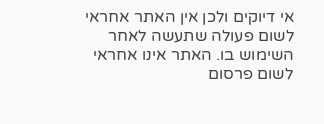אי דיוקים ולכן אין האתר אחראי לשום פעולה שתעשה לאחר השימוש בו. האתר אינו אחראי לשום פרסום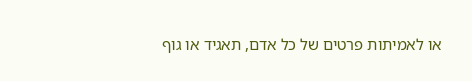או לאמיתות פרטים של כל אדם, תאגיד או גוף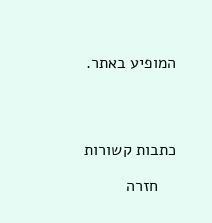המופיע באתר.




כתבות קשורות

    חזרה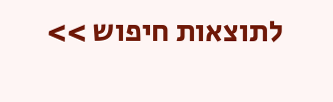לתוצאות חיפוש >>